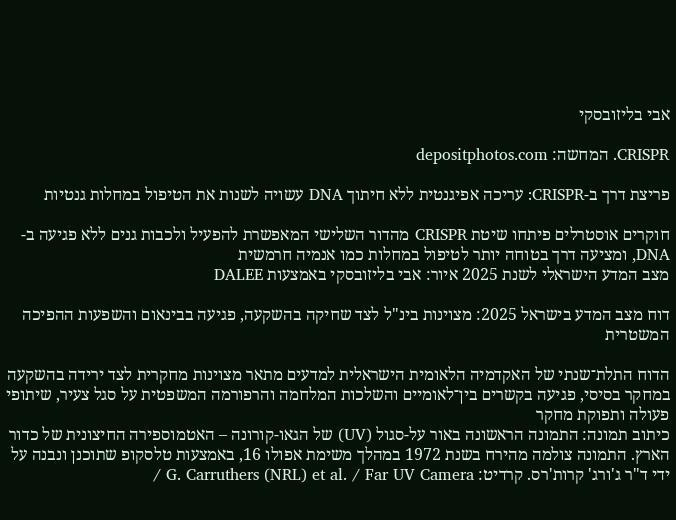אבי בליזובסקי

CRISPR. המחשה: depositphotos.com

פריצת דרך ב-CRISPR: עריכה אפיגנטית ללא חיתוך DNA עשויה לשנות את הטיפול במחלות גנטיות

חוקרים אוסטרלים פיתחו שיטת CRISPR מהדור השלישי המאפשרת להפעיל ולכבות גנים ללא פגיעה ב-DNA, ומציעה דרך בטוחה יותר לטיפול במחלות כמו אנמיה חרמשית
מצב המדע הישראלי לשנת 2025 איור: אבי בליזובסקי באמצעות DALEE

דוח מצב המדע בישראל 2025: מצוינות בינ"ל לצד שחיקה בהשקעה, פגיעה בבינאום והשפעות ההפיכה המשטרית

הדוח התלת־שנתי של האקדמיה הלאומית הישראלית למדעים מתאר מצוינות מחקרית לצד ירידה בהשקעה במחקר בסיסי, פגיעה בקשרים בין־לאומיים והשלכות המלחמה והרפורמה המשפטית על סגל צעיר, שיתופי פעולה ותפוקת מחקר
כיתוב תמונה: התמונה הראשונה באור על-סגול (UV) של הגאו-קורונה – האטמוספירה החיצונית של כדור הארץ. התמונה צולמה מהירח בשנת 1972 במהלך משימת אפולו 16, באמצעות טלסקופ שתוכנן ונבנה על ידי ד"ר ג'ורג' קרות'רס. קרדיט: G. Carruthers (NRL) et al. / Far UV Camera /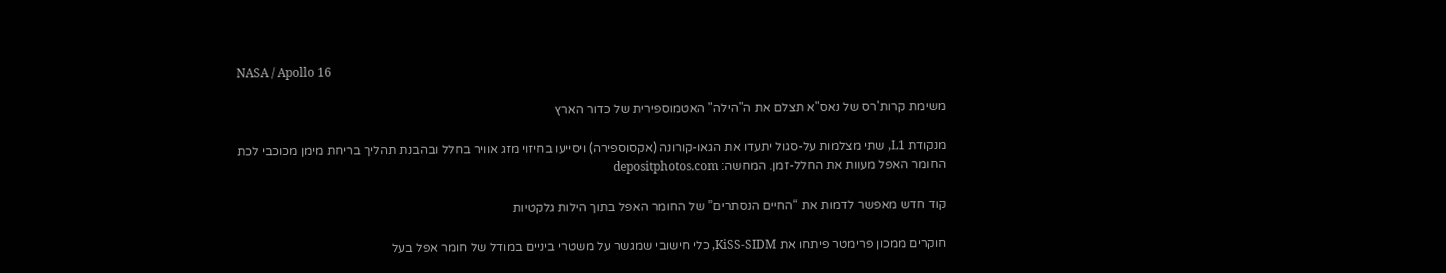NASA / Apollo 16

משימת קרות'רס של נאס"א תצלם את ה"הילה" האטמוספירית של כדור הארץ

מנקודת L1, שתי מצלמות על-סגול יתעדו את הגאו-קורונה (אקסוספירה) ויסייעו בחיזוי מזג אוויר בחלל ובהבנת תהליך בריחת מימן מכוכבי לכת
החומר האפל מעוות את החלל-זמן. המחשה: depositphotos.com

קוד חדש מאפשר לדמות את “החיים הנסתרים” של החומר האפל בתוך הילות גלקטיות

חוקרים ממכון פרימטר פיתחו את KiSS-SIDM, כלי חישובי שמגשר על משטרי ביניים במודל של חומר אפל בעל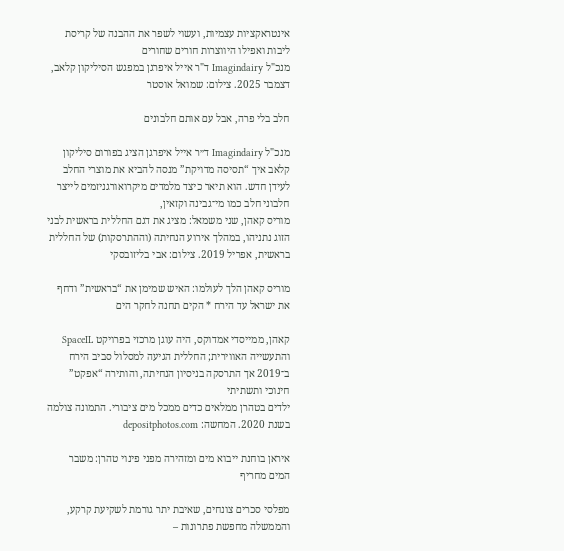אינטראקציות עצמיות, ועשוי לשפר את ההבנה של קריסת ליבות ואפילו היווצרות חורים שחורים
מנכ"ל Imagindairy ד"ר אייל איפרגן במפגש הסיליקון קלאב, דצמבר 2025. צילום: שמואל אוסטר

חלב בלי פרה, אבל עם אותם חלבונים

מנכ"ל Imagindairy ד״ר אייל איפרגן הציג בפורום סיליקון קלאב איך “תסיסה מדויקת” מנסה להביא את מוצרי החלב לעידן חדש. הוא תיאר כיצד מלמדים מיקרואורגניזמים לייצר חלבוני חלב כמו מי־גבינה וקזאין,
מוריס קאהן, שני משמאל: מציג את דגם החללית בראשית לבני הזוג נתניהו, במהלך אירוע הנחיתה (וההתרסקות) של החללית בראשית, אפריל 2019. צילום: אבי בליזובסקי

מוריס קאהן הלך לעולמו: האיש שמימן את “בראשית” ודחף את ישראל עד הירח * הקים תחנה לחקר הים

קאהן, ממייסדי אמדוקס, היה עוגן מרכזי בפרויקט SpaceIL והתעשייה האווירית; החללית הגיעה למסלול סביב הירח ב־2019 אך התרסקה בניסיון הנחיתה, והותירה “אפקט” חינוכי ותשתיתי
ילדים בטהרן ממלאים כדים ממכל מים ציבורי. התמונה צולמה בשנת 2020. המחשה: depositphotos.com

איראן בוחנת ייבוא מים ומזהירה מפני פינוי טהרן: משבר המים מחריף

מפלסי סכרים צונחים, שאיבת יתר גורמת לשקיעת קרקע, והממשלה מחפשת פתרונות –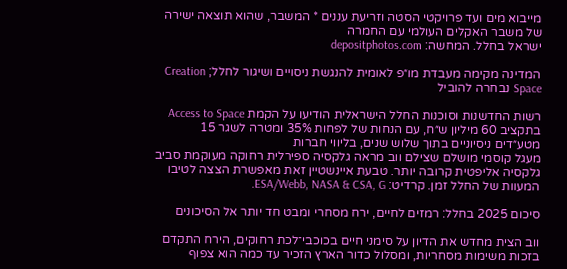מייבוא מים ועד פרויקטי הסטה וזריעת עננים * המשבר, שהוא תוצאה ישירה של משבר האקלים העולמי עם החמרה
ישראל בחלל. המחשה: depositphotos.com

המדינה מקימה מעבדת מו״פ לאומית להנגשת ניסויים ושיגור לחלל; Creation Space נבחרה להוביל

רשות החדשנות וסוכנות החלל הישראלית הודיעו על הקמת Access to Space בתקציב 60 מיליון ש״ח, עם הנחות של לפחות 35% ומטרה לשגר 15 מטע״דים ניסיוניים בתוך שלוש שנים, בליווי חברות
מעגל קוסמי מושלם שצילם ווב מראה גלקסיה ספירלית רחוקה מעוקמת סביב גלקסיה אליפטית קרובה יותר. טבעת איינשטיין זאת מאפשרת הצצה לטיבו המעוות של החלל זמן. קרדיט: ESA/Webb, NASA & CSA, G.

סיכום 2025 בחלל: רמזים לחיים, ירח מסחרי ומבט חד יותר אל הסיכונים

ווב הצית מחדש את הדיון על סימני חיים בכוכבי־לכת רחוקים, הירח התקדם בזכות משימות מסחריות, ומסלול כדור הארץ הזכיר עד כמה הוא צפוף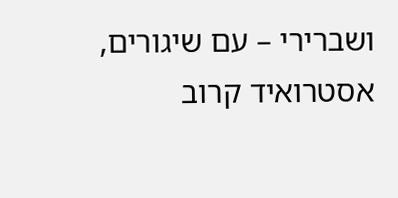ושברירי – עם שיגורים, אסטרואיד קרוב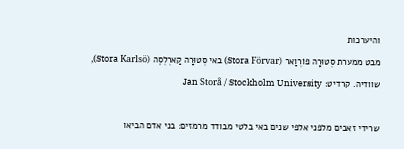והיערכות
מבט ממערת סְטוּרָה פוֹרְוַאר (Stora Förvar) באי סְטוּרָה קַארְלְסֶה (Stora Karlsö), שוודיה. קרדיט: Jan Storå / Stockholm University

שרידי זאבים מלפני אלפי שנים באי בלטי מבודד מרמזים: בני אדם הביאו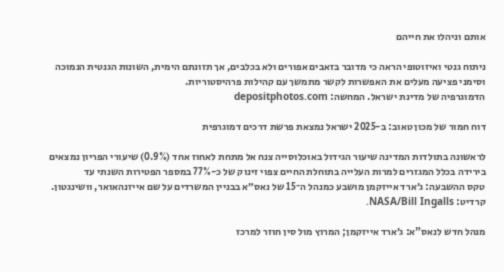אותם וניהלו את חייהם

ניתוח גנטי ואיזוטופי הראה כי מדובר בזאבים אפורים ולא בכלבים, אך תזונתם הימית, השונות הגנטית הנמוכה וסימני פציעה מעלים את האפשרות לקשר מתמשך עם קהילות פרהיסטוריות.
הדמוגרפיה של מדינת ישראל. המחשה: depositphotos.com

דוח חמור של מכון טאוב: ב-2025 ישראל נמצאת פרשת דרכים דמוגרפית

לראשונה בתולדות המדינה שיעור הגידול באוכלוסייה צנח אל מתחת לאחוז אחד (0.9%) שיעורי הפריון נמצאים בירידה בכלל המגזרים למרות העלייה בתוחלת החיים צפוי זינוק של כ-77% במספר הפטירות השנתי עד
טקס ההשבעה: ג׳ארד אייזקמן מושבע כמנהל ה־15 של נאס״א בבניין המשרדים על שם אייזנהאואר, וושינגטון. קרדיט: NASA/Bill Ingalls.

מנהל חדש לנאס"א: ג׳ארד אייזקמן; המרוץ מול סין חוזר למרכז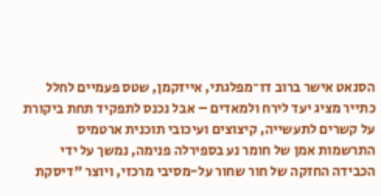הסנאט אישר ברוב דו־מפלגתי, אייזקמן, שטס פעמיים לחלל כתייר מציג יעד לירח ולמאדים – אבל נכנס לתפקיד תחת ביקורת על קשרים לתעשייה, קיצוצים ועיכובי תוכנית ארטמיס
התרשמות אמן של חומר נע בספירלה פנימה, נמשך על ידי הכבידה החזקה של חור שחור על-מסיבי מרכזי, ויוצר "דיסקת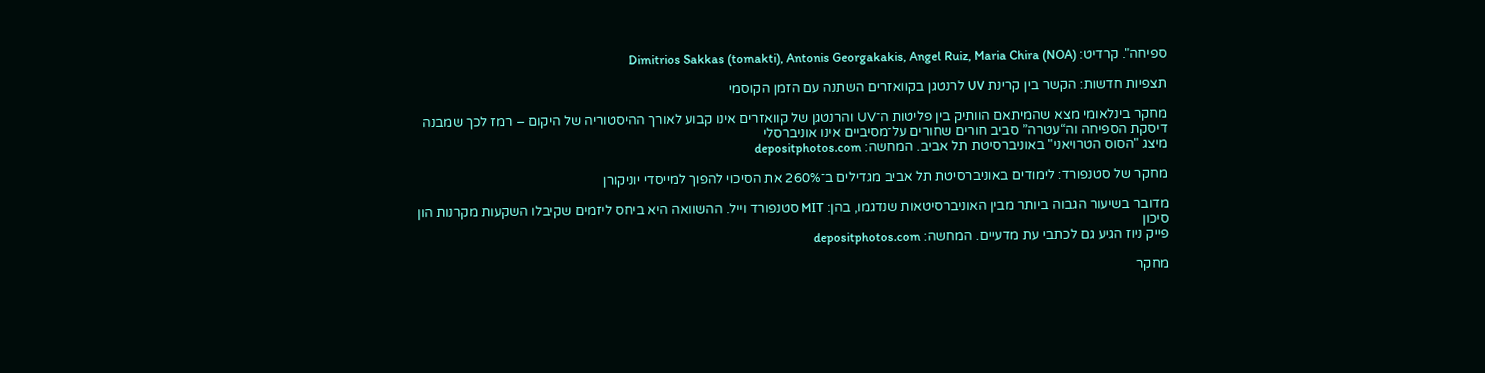ספיחה". קרדיט: Dimitrios Sakkas (tomakti), Antonis Georgakakis, Angel Ruiz, Maria Chira (NOA)

תצפיות חדשות: הקשר בין קרינת UV לרנטגן בקוואזרים השתנה עם הזמן הקוסמי

מחקר בינלאומי מצא שהמיתאם הוותיק בין פליטות ה־UV והרנטגן של קוואזרים אינו קבוע לאורך ההיסטוריה של היקום – רמז לכך שמבנה דיסקת הספיחה וה“עטרה” סביב חורים שחורים על־מסיביים אינו אוניברסלי
מיצג "הסוס הטרויאני" באוניברסיטת תל אביב. המחשה: depositphotos.com

מחקר של סטנפורד: לימודים באוניברסיטת תל אביב מגדילים ב־260% את הסיכוי להפוך למייסדי יוניקורן

מדובר בשיעור הגבוה ביותר מבין האוניברסיטאות שנדגמו, בהן: MIT סטנפורד וייל. ההשוואה היא ביחס ליזמים שקיבלו השקעות מקרנות הון סיכון
פייק ניוז הגיע גם לכתבי עת מדעיים. המחשה: depositphotos.com

מחקר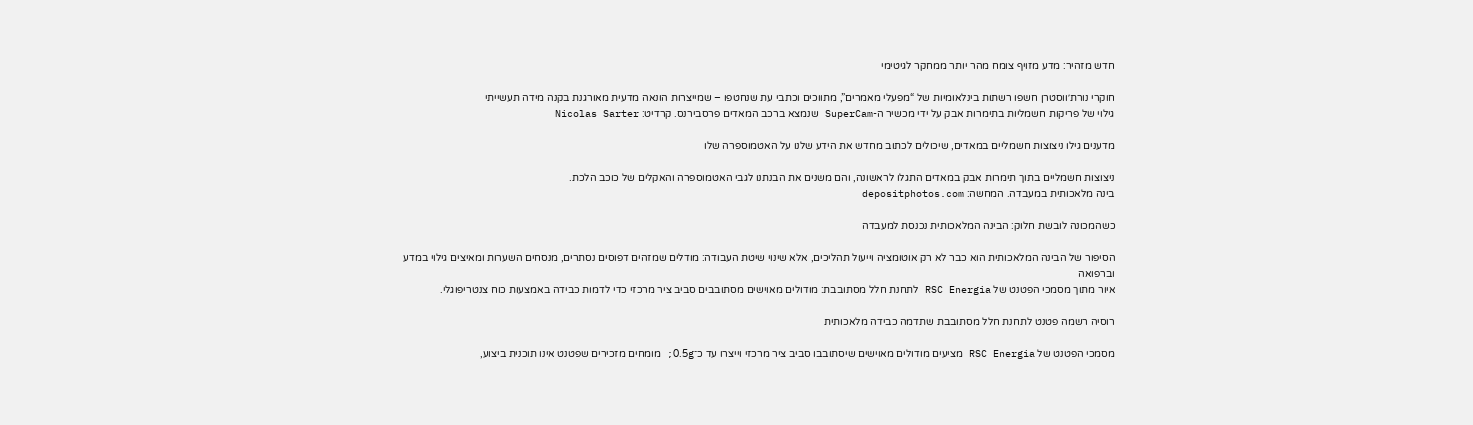חדש מזהיר: מדע מזויף צומח מהר יותר ממחקר לגיטימי

חוקרי נורת׳ווסטרן חשפו רשתות בינלאומיות של “מפעלי מאמרים”, מתווכים וכתבי עת שנחטפו – שמייצרות הונאה מדעית מאורגנת בקנה מידה תעשייתי
גילוי של פריקות חשמליות בתימרות אבק על ידי מכשיר ה-SuperCam שנמצא ברכב המאדים פרסבירנס. קרדיט: Nicolas Sarter

מדענים גילו ניצוצות חשמליים במאדים, שיכולים לכתוב מחדש את הידע שלנו על האטמוספרה שלו

ניצוצות חשמליים בתוך תימרות אבק במאדים התגלו לראשונה, והם משנים את הבנתנו לגבי האטמוספרה והאקלים של כוכב הלכת.
בינה מלאכותית במעבדה. המחשה: depositphotos.com

כשהמכונה לובשת חלוק: הבינה המלאכותית נכנסת למעבדה

הסיפור של הבינה המלאכותית הוא כבר לא רק אוטומציה וייעול תהליכים, אלא שינוי שיטת העבודה: מודלים שמזהים דפוסים נסתרים, מנסחים השערות ומאיצים גילוי במדע וברפואה
איור מתוך מסמכי הפטנט של RSC Energia לתחנת חלל מסתובבת: מודולים מאוישים מסתובבים סביב ציר מרכזי כדי לדמות כבידה באמצעות כוח צנטריפוגלי.

רוסיה רשמה פטנט לתחנת חלל מסתובבת שתדמה כבידה מלאכותית

מסמכי הפטנט של RSC Energia מציעים מודולים מאוישים שיסתובבו סביב ציר מרכזי וייצרו עד כ־0.5g; מומחים מזכירים שפטנט אינו תוכנית ביצוע,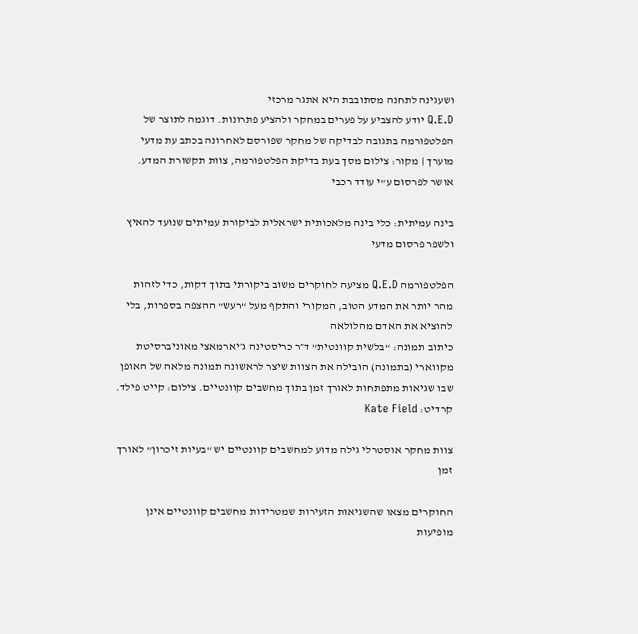ושעגינה לתחנה מסתובבת היא אתגר מרכזי
Q.E.D יודע להצביע על פערים במחקר ולהציע פתרונות. דוגמה לתוצר של הפלטפורמה בתגובה לבדיקה של מחקר שפורסם לאחרונה בכתב עת מדעי מוערך | מקור: צילום מסך בעת בדיקת הפלטפורמה, צוות תקשורת המדע. אושר לפרסום ע"י עודד רכבי

בינה עמיתית: כלי בינה מלאכותית ישראלית לביקורת עמיתים שנועד להאיץ ולשפר פרסום מדעי

הפלטפורמה Q.E.D מציעה לחוקרים משוב ביקורתי בתוך דקות, כדי לזהות מהר יותר את המדע הטוב, המקורי והתקף מעל “רעש” ההצפה בספרות, בלי להוציא את האדם מהלולאה
כיתוב תמונה: “בלשית קוונטית” ד״ר כריסטינה ג׳יארמאצי מאוניברסיטת מקווארי (בתמונה) הובילה את הצוות שיצר לראשונה תמונה מלאה של האופן שבו שגיאות מתפתחות לאורך זמן בתוך מחשבים קוונטיים. צילום: קייט פילד. קרדיט: Kate Field

צוות מחקר אוסטרלי גילה מדוע למחשבים קוונטיים יש “בעיות זיכרון” לאורך זמן

החוקרים מצאו שהשגיאות הזעירות שמטרידות מחשבים קוונטיים אינן מופיעות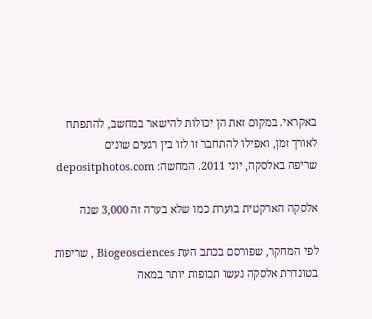באקראי. במקום זאת הן יכולות להישאר במחשב, להתפתח לאורך זמן, ואפילו להתחבר זו לזו בין רגעים שונים
שריפה באלסקה, יוני 2011. המחשה: depositphotos.com

אלסקה הארקטית בוערת כמו שלא בערה זה 3,000 שנה

לפי המחקר, שפורסם בכתב העת Biogeosciences , שריפות בטונדרת אלסקה נעשו תכופות יותר במאה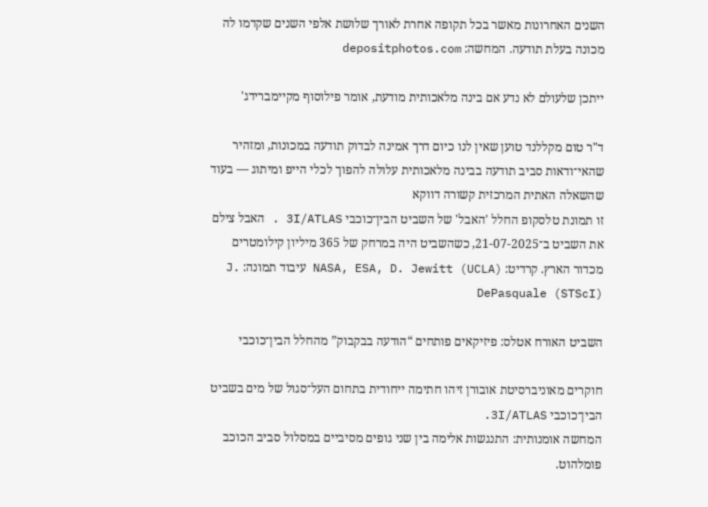השנים האחרונות מאשר בכל תקופה אחרת לאורך שלושת אלפי השנים שקדמו לה
מכונה בעלת תודעה. המחשה: depositphotos.com

ייתכן שלעולם לא נדע אם בינה מלאכותית מודעת, אומר פילוסוף מקיימברידג'

ד"ר טום מקללנד טוען שאין לנו כיום דרך אמינה לבדוק תודעה במכונות, ומזהיר שהאי־ודאות סביב תודעה בבינה מלאכותית עלולה להפוך לכלי הייפ ומיתוג — בעוד שהשאלה האתית המרכזית קשורה דווקא
זו תמונת טלסקופ החלל 'האבל' של השביט הבין־כוכבי 3I/ATLAS . האבל צילם את השביט ב־21-07-2025, כשהשביט היה במרחק של 365 מיליון קילומטרים מכדור הארץ. קרדיט: NASA, ESA, D. Jewitt (UCLA) עיבוד תמונה: J. DePasquale (STScI)

השביט האורח אטלס: פיזיקאים פותחים “הודעה בבקבוק” מהחלל הבין־כוכבי

חוקרים מאוניברסיטת אובורן זיהו חתימה ייחודית בתחום העל־סגול של מים בשביט הבין־כוכבי 3I/ATLAS.
המחשה אומנותית: התנגשות אלימה בין שני גופים מסיביים במסלול סביב הכוכב פומלהוט.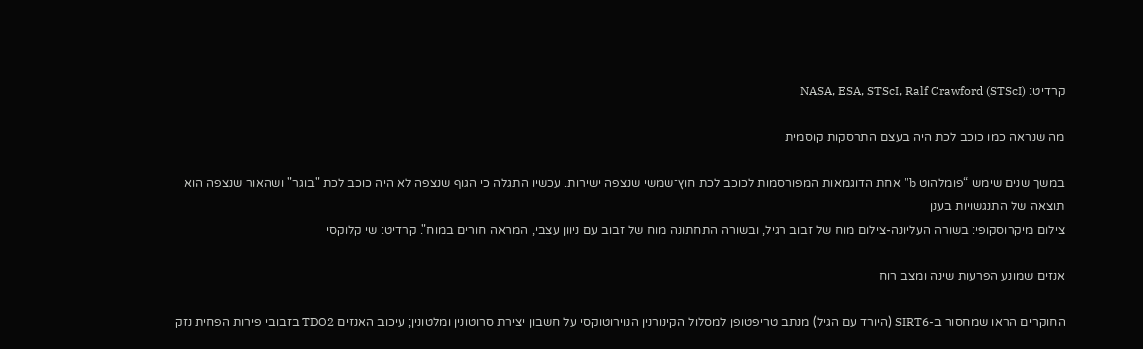קרדיט: NASA, ESA, STScI, Ralf Crawford (STScI)

מה שנראה כמו כוכב לכת היה בעצם התרסקות קוסמית

במשך שנים שימש “פומלהוט b" אחת הדוגמאות המפורסמות לכוכב לכת חוץ־שמשי שנצפה ישירות. עכשיו התגלה כי הגוף שנצפה לא היה כוכב לכת "בוגר" ושהאור שנצפה הוא תוצאה של התנגשויות בענן
צילום מיקרוסקופי: בשורה העליונה-צילום מוח של זבוב רגיל, ובשורה התחתונה מוח של זבוב עם ניוון עצבי, המראה חורים במוח". קרדיט: שי קלוקסי

אנזים שמונע הפרעות שינה ומצב רוח

החוקרים הראו שמחסור ב-SIRT6 (היורד עם הגיל) מנתב טריפטופן למסלול הקינורנין הנוירוטוקסי על חשבון יצירת סרוטונין ומלטונין; עיכוב האנזים TDO2 בזבובי פירות הפחית נזק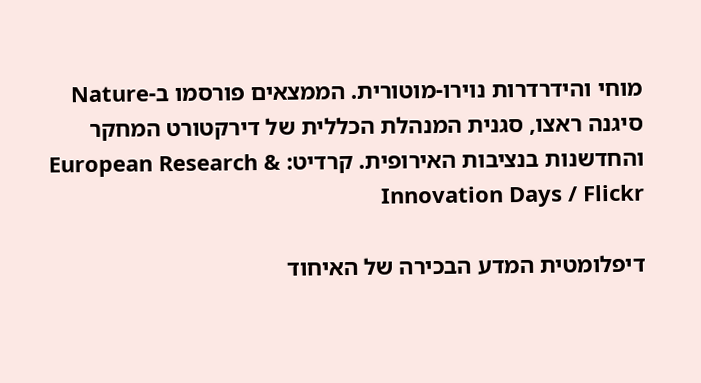מוחי והידרדרות נוירו-מוטורית. הממצאים פורסמו ב-Nature
סיגנה ראצו, סגנית המנהלת הכללית של דירקטורט המחקר והחדשנות בנציבות האירופית. קרדיט: European Research & Innovation Days / Flickr

דיפלומטית המדע הבכירה של האיחוד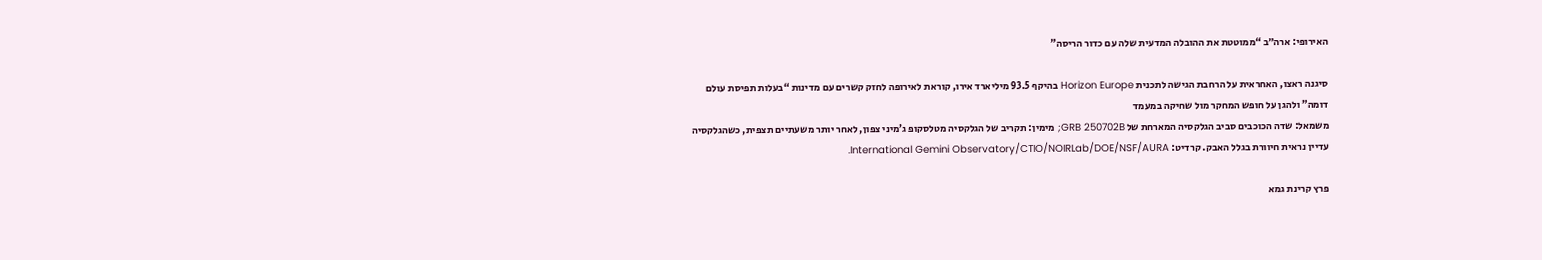האירופי: ארה״ב “ממוטטת את ההובלה המדעית שלה עם כדור הריסה”

סיגנה ראצו, האחראית על הרחבת הגישה לתכנית Horizon Europe בהיקף 93.5 מיליארד אירו, קוראת לאירופה לחזק קשרים עם מדינות “בעלות תפיסת עולם דומה” ולהגן על חופש המחקר מול שחיקה במעמד
משמאל: שדה הכוכבים סביב הגלקסיה המארחת של GRB 250702B; מימין: תקריב של הגלקסיה מטלסקופ ג’מיני צפון, לאחר יותר משעתיים תצפית, כשהגלקסיה עדיין נראית חיוורת בגלל האבק. קרדיט: International Gemini Observatory/CTIO/NOIRLab/DOE/NSF/AURA.

פרץ קרינת גמא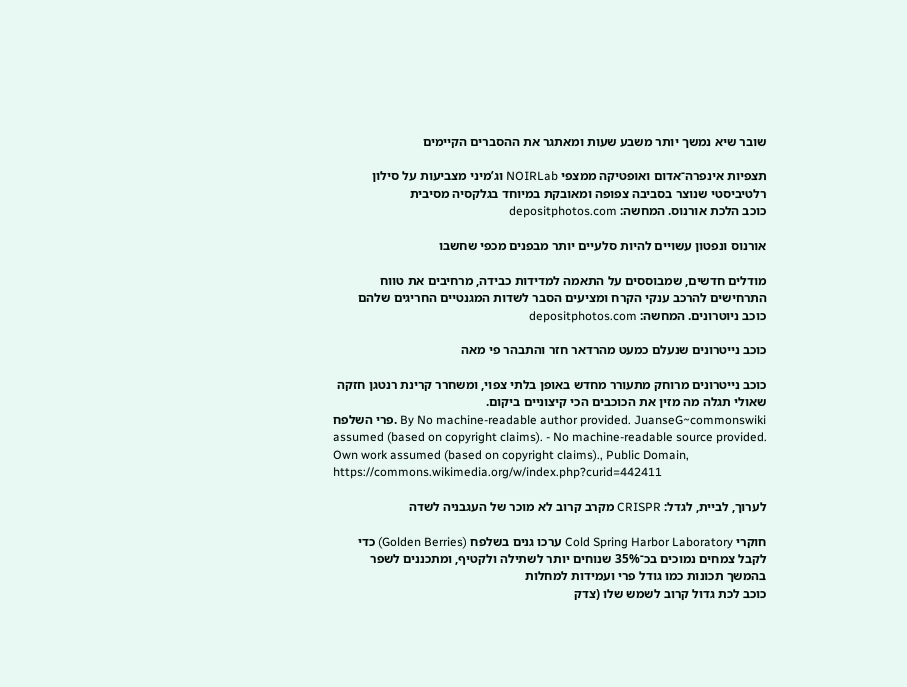שובר שיא נמשך יותר משבע שעות ומאתגר את ההסברים הקיימים

תצפיות אינפרה־אדום ואופטיקה ממצפי NOIRLab וג’מיני מצביעות על סילון רלטיביסטי שנוצר בסביבה צפופה ומאובקת במיוחד בגלקסיה מסיבית
כוכב הלכת אורנוס. המחשה: depositphotos.com

אורנוס ונפטון עשויים להיות סלעיים יותר מבפנים מכפי שחשבו

מודלים חדשים, שמבוססים על התאמה למדידות כבידה, מרחיבים את טווח התרחישים להרכב ענקי הקרח ומציעים הסבר לשדות המגנטיים החריגים שלהם
כוכב ניוטרונים. המחשה: depositphotos.com

כוכב נייטרונים שנעלם כמעט מהרדאר חזר והתבהר פי מאה

כוכב נייטרונים מרוחק מתעורר מחדש באופן בלתי צפוי, ומשחרר קרינת רנטגן חזקה שאולי תגלה מה מזין את הכוכבים הכי קיצוניים ביקום.
פרי השלפח. By No machine-readable author provided. JuanseG~commonswiki assumed (based on copyright claims). - No machine-readable source provided. Own work assumed (based on copyright claims)., Public Domain, https://commons.wikimedia.org/w/index.php?curid=442411

לערוך, לביית, לגדל: CRISPR מקרב קרוב לא מוכר של העגבניה לשדה

חוקרי Cold Spring Harbor Laboratory ערכו גנים בשלפח (Golden Berries) כדי לקבל צמחים נמוכים בכ־35% שנוחים יותר לשתילה ולקטיף, ומתכננים לשפר בהמשך תכונות כמו גודל פרי ועמידות למחלות
כוכב לכת גדול קרוב לשמש שלו (צדק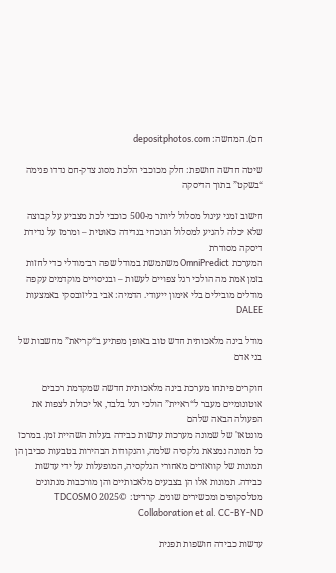חם). המחשה: depositphotos.com

שיטה חדשה חושפת: חלק מכוכבי הלכת מסוג צדק-חם נדדו פנימה “בשקט” בתוך הדיסקה

חישוב זמני עיגול מסלול ליותר מ-500 כוכבי לכת מצביע על קבוצה שלא יכלה להגיע למסלול הנוכחי בנדידה כאוטית – ומרמז על נדידת דיסקה מסודרת
המערכת OmniPredict משתמשת במודל שפה רב־מודלי כדי לחזות בזמן אמת מה הולכי רגל צפויים לעשות – ובניסויים מוקדמים עקפה מודלים מובילים בלי אימון ייעודי. הדמיה: אבי בליזובסקי באמצעות DALEE

מודל בינה מלאכותית חדש טוב באופן מפתיע ב“קריאת” מחשבות של בני אדם

חוקרים פיתחו מערכת בינה מלאכותית חדשה שמקדמת רכבים אוטונומיים מעבר ל“ראיית” הולכי רגל בלבד, אל יכולת לצפות את הפעולה הבאה שלהם
מונטאז' של שמונה מערכות עדשות כבידה בעלות השהיית זמן. במרכז כל תמונה נמצאת גלקסיה שלמה, והנקודות הבהירות בטבעות סביבן הן תמונות של קוואזרים מאחורי הגלקסיה, המופעלות על ידי עדשות כבידה. תמונות אלו הן בצבעים מלאכותיים והן מורכבות מנתונים מטלסקופים ומכשירים שונים. קרדיט: ©2025 TDCOSMO Collaboration et al. CC-BY-ND

עדשות כבידה חושפות תפנית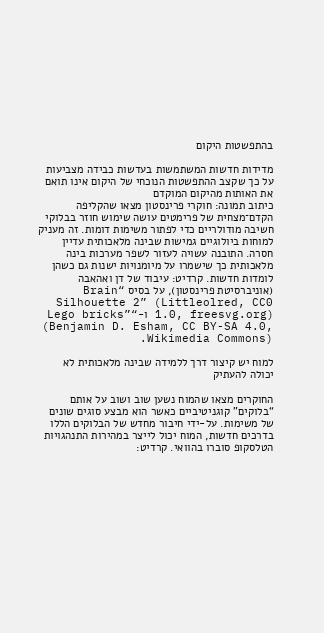בהתפשטות היקום

מדידות חדשות המשתמשות בעדשות כבידה מצביעות על כך שקצב ההתפשטות הנוכחי של היקום אינו תואם את האותות מהיקום המוקדם
כיתוב תמונה: חוקרי פרינסטון מצאו שהקליפה הקדם־מצחית של פרימטים עושה שימוש חוזר בבלוקי חשיבה מודולריים כדי לפתור משימות דומות. זה מעניק למוחות ביולוגיים גמישות שבינה מלאכותית עדיין חסרה. התובנה עשויה לעזור לשפר מערכות בינה מלאכותית כך שישמרו על מיומנויות ישנות גם כשהן לומדות חדשות. קרדיט: עיבוד של דן ואהאבה (אוניברסיטת פרינסטון), על בסיס “Brain Silhouette 2” (Littleolred, CC0 1.0, freesvg.org) ו-“Lego bricks” (Benjamin D. Esham, CC BY-SA 4.0, Wikimedia Commons).

למוח יש קיצור דרך ללמידה שבינה מלאכותית לא יכולה להעתיק

החוקרים מצאו שהמוח נשען שוב ושוב על אותם “בלוקים” קוגניטיביים כאשר הוא מבצע סוגים שונים של משימות. על-ידי חיבור מחדש של הבלוקים הללו בדרכים חדשות, המוח יכול לייצר במהירות התנהגויות
הטלסקופ סוברו בהוואי. קרדיט: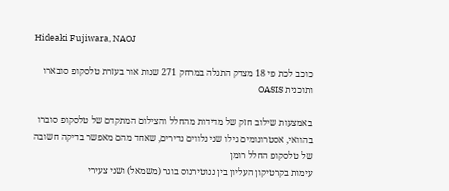Hideaki Fujiwara, NAOJ

כוכב לכת פי 18 מצדק התגלה במרחק 271 שנות אור בעזרת טלסקופ סובארו ותוכנית OASIS

באמצעות שילוב חזק של מדידות מהחלל והצילום המתקדם של טלסקופ סוברו בהוואי, אסטרונומים גילו שני נלווים נדירים, שאחד מהם מאפשר בדיקה חשובה של טלסקופ החלל רומן
עימות בקרטיקון העליון בין ננוטירנוס בוגר (משמאל) ושני צעירי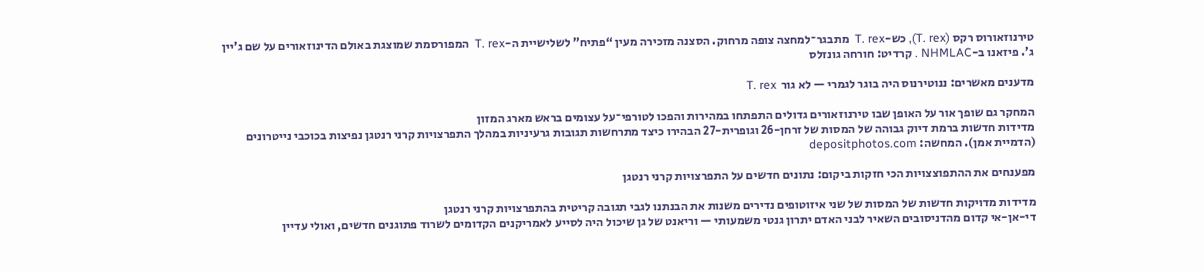טירנוזאורוס רקס (T. rex), כש-T. rex  מתבגר־למחצה צופה מרחוק. הסצנה מזכירה מעין “פתיח” לשלישיית ה-T. rex  המפורסמת שמוצגת באולם הדינוזאורים על שם ג’יין ג’. פיזאנו ב-NHMLAC . קרדיט: חורחה גונזלס

מדענים מאשרים: ננוטירנוס היה בוגר לגמרי — לא גור  T. rex

המחקר גם שופך אור על האופן שבו טירנוזאורים גדולים התפתחו במהירות והפכו לטורפי־על עצומים בראש מארג המזון
מדידות חדשות ברמת דיוק גבוהה של המסות של זרחן-26 וגופרית-27 הבהירו כיצד מתרחשות תגובות גרעיניות במהלך התפרצויות קרני רנטגן נפיצות בכוכבי נייטרונים (הדמיית אמן). המחשה: depositphotos.com

מפענחים את ההתפוצצויות הכי חזקות ביקום: נתונים חדשים על התפרצויות קרני רנטגן

מדידות מדויקות חדשות של המסות של שני איזוטופים נדירים משנות את הבנתנו לגבי תגובה קריטית בהתפרצויות קרני רנטגן
די-אן-אי קדום מהדניסובים השאיר לבני האדם יתרון גנטי משמעותי — וריאנט של גן שיכול היה לסייע לאמריקנים הקדומים לשרוד פתוגנים חדשים, ואולי עדיין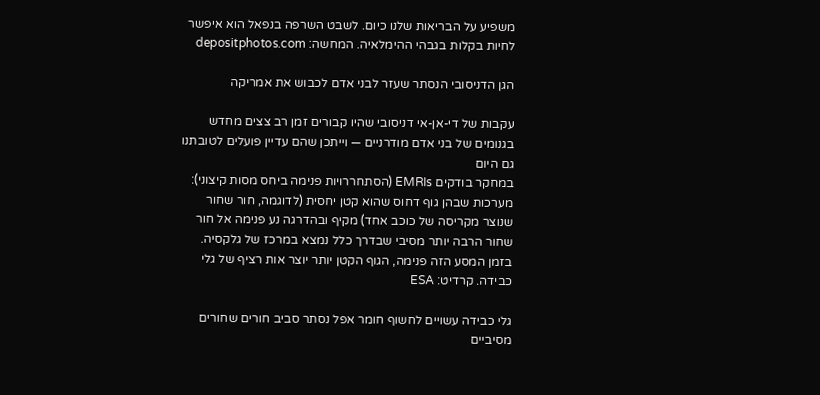משפיע על הבריאות שלנו כיום. לשבט השרפה בנפאל הוא איפשר לחיות בקלות בגבהי ההימלאיה. המחשה: depositphotos.com

הגן הדניסובי הנסתר שעזר לבני אדם לכבוש את אמריקה

עקבות של די-אן-אי דניסובי שהיו קבורים זמן רב צצים מחדש בגנומים של בני אדם מודרניים — וייתכן שהם עדיין פועלים לטובתנו גם היום
במחקר בודקים EMRIs (הסתחררויות פנימה ביחס מסות קיצוני): מערכות שבהן גוף דחוס שהוא קטן יחסית (לדוגמה, חור שחור שנוצר מקריסה של כוכב אחד) מקיף ובהדרגה נע פנימה אל חור שחור הרבה יותר מסיבי שבדרך כלל נמצא במרכז של גלקסיה. בזמן המסע הזה פנימה, הגוף הקטן יותר יוצר אות רציף של גלי כבידה. קרדיט: ESA

גלי כבידה עשויים לחשוף חומר אפל נסתר סביב חורים שחורים מסיביים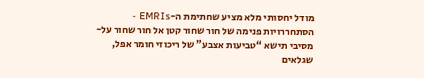מודל יחסותי מלא מציע שחתימת ה-EMRIs - הסתחררויות פנימה של חור שחור קטן אל חור שחור על-מסיבי תישא “טביעות אצבע” של ריכוזי חומר אפל, שגלאים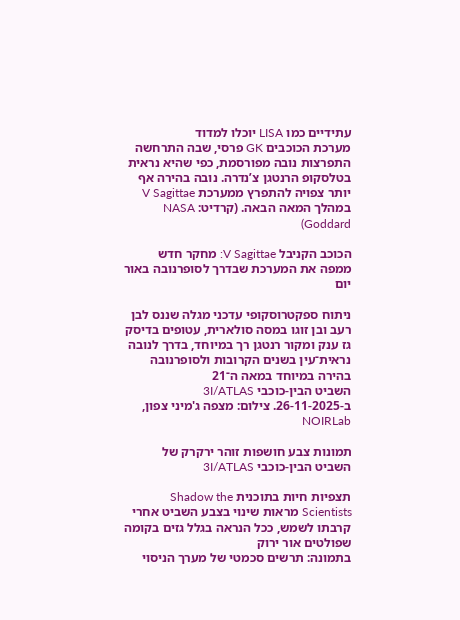עתידיים כמו LISA יוכלו למדוד
מערכת הכוכבים GK פרסי, שבה התרחשה התפרצות נובה מפורסמת, כפי שהיא נראית בטלסקופ הרנטגן צ’נדרה. נובה בהירה אף יותר צפויה להתפרץ ממערכת V Sagittae במהלך המאה הבאה. (קרדיט: NASA Goddard)

הכוכב הקניבל V Sagittae: מחקר חדש ממפה את המערכת שבדרך לסופרנובה באור יום

ניתוח ספקטרוסקופי עדכני מגלה שננס לבן רעב ובן זוגו במסה סולארית, עטופים בדיסק גז ענק ומקור רנטגן רך במיוחד, בדרך לנובה נראית־עין בשנים הקרובות ולסופרנובה בהירה במיוחד במאה ה־21
השביט הבין-כוכבי 3I/ATLAS ב-26-11-2025. צילום: מצפה ג'מיני צפון, NOIRLab

תמונות צבע חושפות זוהר ירקרק של השביט הבין-כוכבי 3I/ATLAS

תצפיות חיות בתוכנית Shadow the Scientists מראות שינוי בצבע השביט אחרי קרבתו לשמש, ככל הנראה בגלל גזים בקומה שפולטים אור ירוק
בתמונה: תרשים סכמטי של מערך הניסוי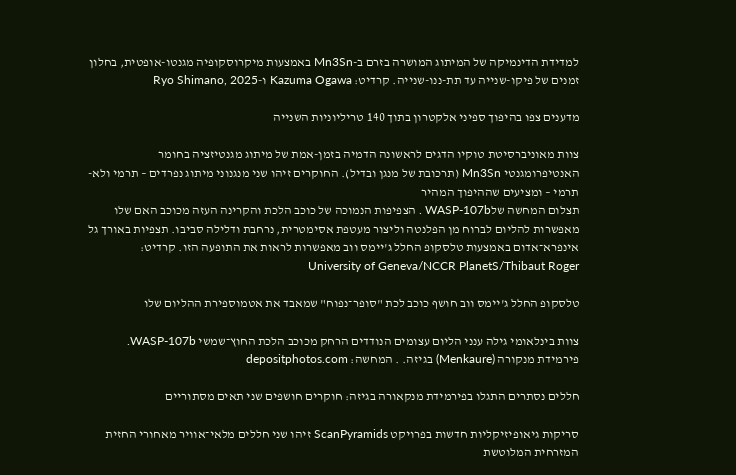למדידת הדינמיקה של המיתוג המושרה בזרם ב-Mn3Sn באמצעות מיקרוסקופיה מגנטו-אופטית, בחלון זמנים של פיקו-שנייה עד תת-ננו-שנייה. קרדיט: Kazuma Ogawa ו-Ryo Shimano, 2025

מדענים צפו בהיפוך ספיני אלקטרון בתוך 140 טריליוניות השנייה

צוות מאוניברסיטת טוקיו הדגים לראשונה הדמיה בזמן-אמת של מיתוג מגנטיזציה בחומר האנטיפרומגנטי Mn3Sn (תרכובת של מנגן ובדיל). החוקרים זיהו שני מנגנוני מיתוג נפרדים – תרמי ולא-תרמי – ומציעים שההיפוך המהיר
תצלום המחשה שלWASP-107b . הצפיפות הנמוכה של כוכב הלכת והקרינה העזה מכוכב האם שלו מאפשרות להליום לברוח מן הפלנטה וליצור מעטפת אסימטרית, נרחבת ודלילה סביבו. תצפיות באורך גל אינפרא־אדום באמצעות טלסקופ החלל ג'יימס ווב מאפשרות לראות את התופעה הזו. קרדיט: University of Geneva/NCCR PlanetS/Thibaut Roger

טלסקופ החלל ג'יימס ווב חושף כוכב לכת "סופר־נפוח" שמאבד את אטמוספירת ההליום שלו

צוות בינלאומי גילה ענני הליום עצומים הנודדים הרחק מכוכב הלכת החוץ־שמשי WASP-107b.
פירמידת מנקורה (Menkaure) בגיזה. . המחשה: depositphotos.com

חללים נסתרים התגלו בפירמידת מנקאורה בגיזה: חוקרים חושפים שני תאים מסתוריים

סריקות גיאופיזיקליות חדשות בפרויקט ScanPyramids זיהו שני חללים מלאי־אוויר מאחורי החזית המזרחית המלוטשת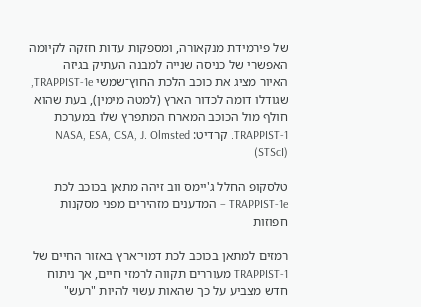של פירמידת מנקאורה, ומספקות עדות חזקה לקיומה האפשרי של כניסה שנייה למבנה העתיק בגיזה
האיור מציג את כוכב הלכת החוץ־שמשי TRAPPIST-1e, שגודלו דומה לכדור הארץ (למטה מימין), בעת שהוא חולף מול הכוכב המארח המתפרץ שלו במערכת TRAPPIST-1. קרדיט: NASA, ESA, CSA, J. Olmsted (STScI)

טלסקופ החלל ג'יימס ווב זיהה מתאן בכוכב לכת TRAPPIST-1e – המדענים מזהירים מפני מסקנות חפוזות

רמזים למתאן בכוכב לכת דמוי־ארץ באזור החיים של TRAPPIST-1 מעוררים תקווה לרמזי חיים, אך ניתוח חדש מצביע על כך שהאות עשוי להיות "רעש"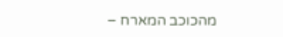מהכוכב המארח –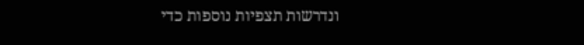ונדרשות תצפיות נוספות כדי